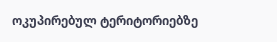ოკუპირებულ ტერიტორიებზე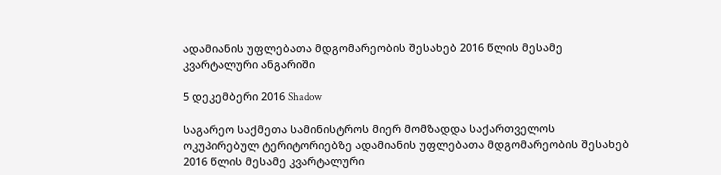ადამიანის უფლებათა მდგომარეობის შესახებ 2016 წლის მესამე კვარტალური ანგარიში

5 დეკემბერი 2016 Shadow

საგარეო საქმეთა სამინისტროს მიერ მომზადდა საქართველოს ოკუპირებულ ტერიტორიებზე ადამიანის უფლებათა მდგომარეობის შესახებ 2016 წლის მესამე კვარტალური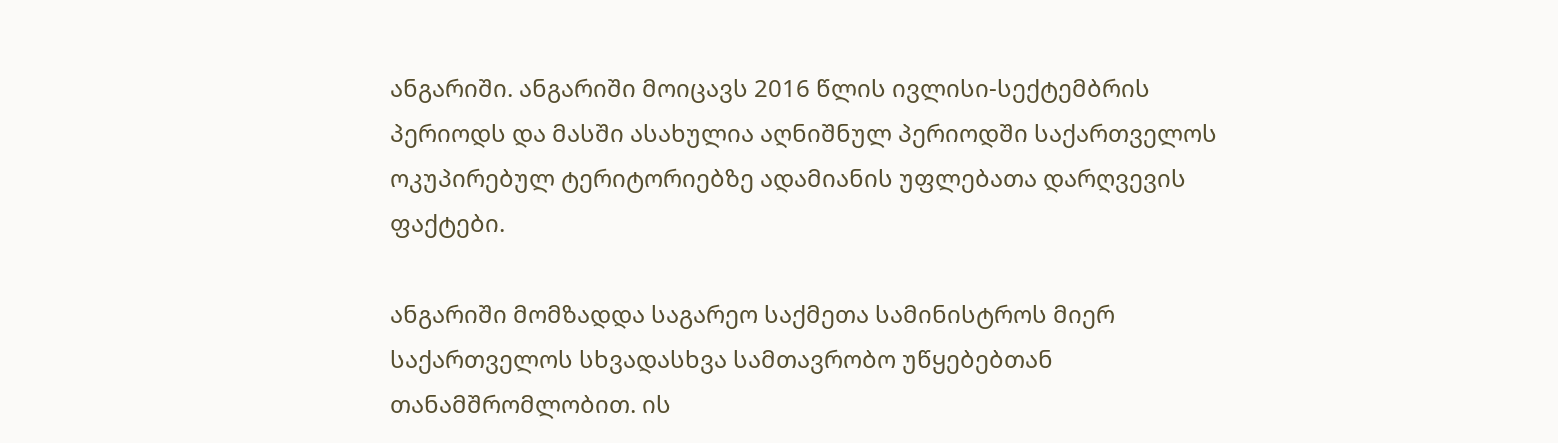ანგარიში. ანგარიში მოიცავს 2016 წლის ივლისი-სექტემბრის პერიოდს და მასში ასახულია აღნიშნულ პერიოდში საქართველოს ოკუპირებულ ტერიტორიებზე ადამიანის უფლებათა დარღვევის ფაქტები.

ანგარიში მომზადდა საგარეო საქმეთა სამინისტროს მიერ საქართველოს სხვადასხვა სამთავრობო უწყებებთან თანამშრომლობით. ის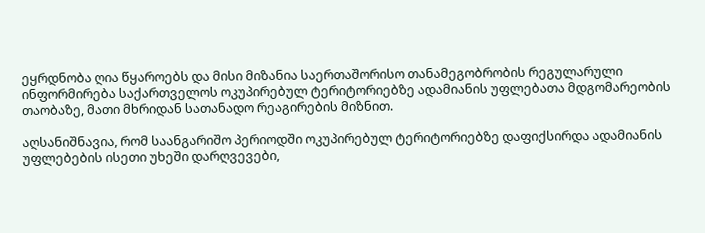ეყრდნობა ღია წყაროებს და მისი მიზანია საერთაშორისო თანამეგობრობის რეგულარული ინფორმირება საქართველოს ოკუპირებულ ტერიტორიებზე ადამიანის უფლებათა მდგომარეობის თაობაზე, მათი მხრიდან სათანადო რეაგირების მიზნით.

აღსანიშნავია, რომ საანგარიშო პერიოდში ოკუპირებულ ტერიტორიებზე დაფიქსირდა ადამიანის უფლებების ისეთი უხეში დარღვევები,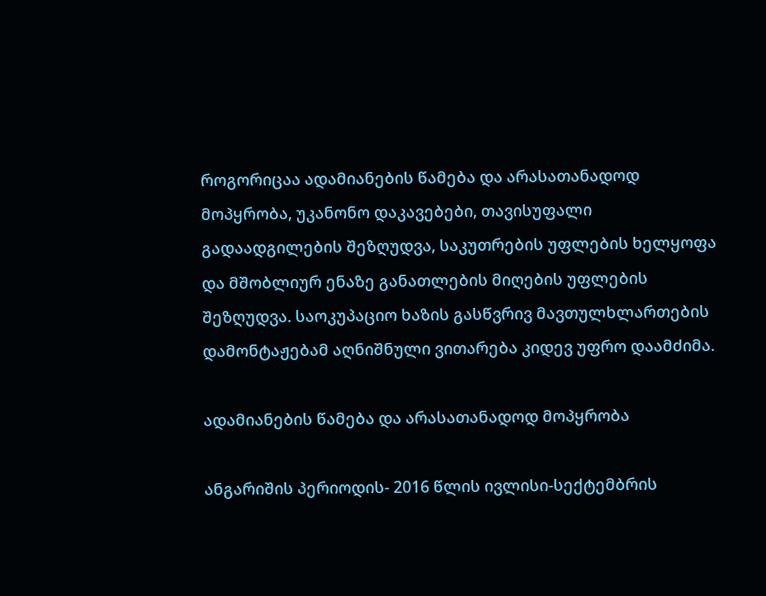როგორიცაა ადამიანების წამება და არასათანადოდ მოპყრობა, უკანონო დაკავებები, თავისუფალი გადაადგილების შეზღუდვა, საკუთრების უფლების ხელყოფა და მშობლიურ ენაზე განათლების მიღების უფლების შეზღუდვა. საოკუპაციო ხაზის გასწვრივ მავთულხლართების დამონტაჟებამ აღნიშნული ვითარება კიდევ უფრო დაამძიმა.

ადამიანების წამება და არასათანადოდ მოპყრობა

ანგარიშის პერიოდის- 2016 წლის ივლისი-სექტემბრის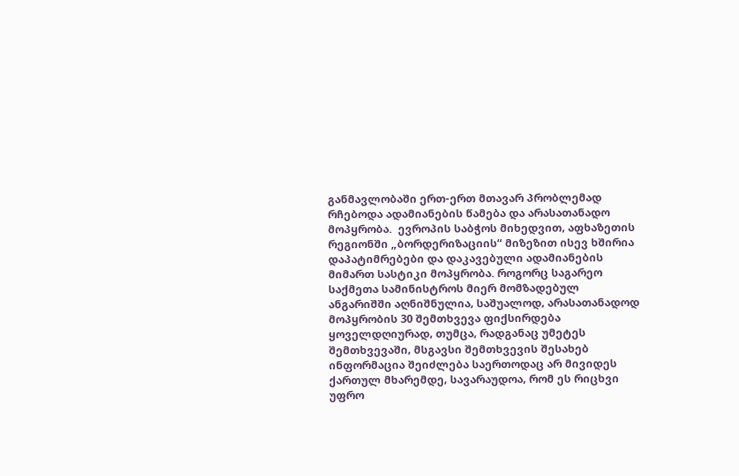განმავლობაში ერთ-ერთ მთავარ პრობლემად რჩებოდა ადამიანების წამება და არასათანადო მოპყრობა.  ევროპის საბჭოს მიხედვით, აფხაზეთის რეგიონში „ბორდერიზაციის“ მიზეზით ისევ ხშირია დაპატიმრებები და დაკავებული ადამიანების მიმართ სასტიკი მოპყრობა. როგორც საგარეო საქმეთა სამინისტროს მიერ მომზადებულ ანგარიშში აღნიშნულია, საშუალოდ, არასათანადოდ მოპყრობის 30 შემთხვევა ფიქსირდება ყოველდღიურად, თუმცა, რადგანაც უმეტეს შემთხვევაში, მსგავსი შემთხვევის შესახებ ინფორმაცია შეიძლება საერთოდაც არ მივიდეს ქართულ მხარემდე, სავარაუდოა, რომ ეს რიცხვი უფრო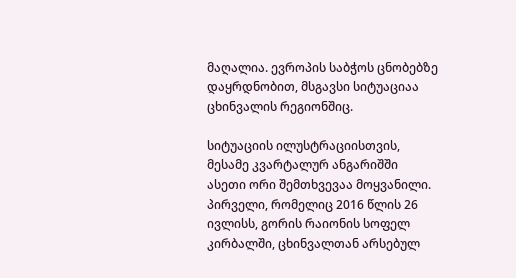მაღალია. ევროპის საბჭოს ცნობებზე დაყრდნობით, მსგავსი სიტუაციაა ცხინვალის რეგიონშიც.

სიტუაციის ილუსტრაციისთვის, მესამე კვარტალურ ანგარიშში ასეთი ორი შემთხვევაა მოყვანილი. პირველი, რომელიც 2016 წლის 26 ივლისს, გორის რაიონის სოფელ კირბალში, ცხინვალთან არსებულ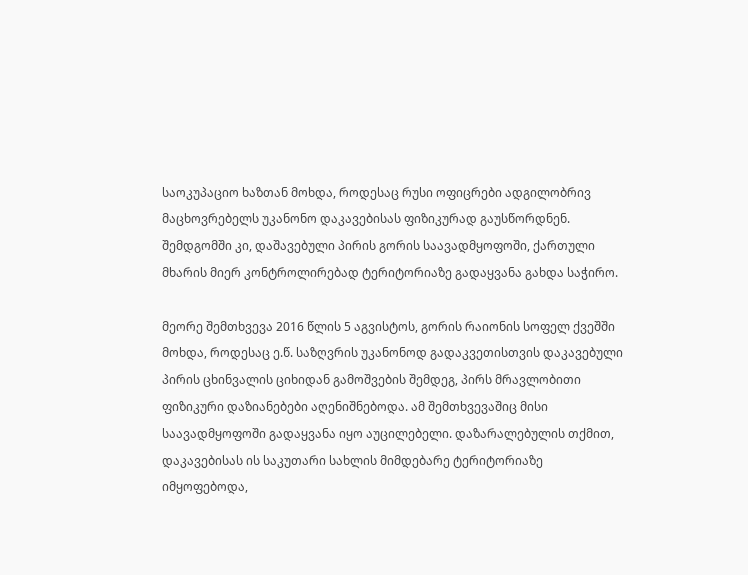საოკუპაციო ხაზთან მოხდა, როდესაც რუსი ოფიცრები ადგილობრივ მაცხოვრებელს უკანონო დაკავებისას ფიზიკურად გაუსწორდნენ. შემდგომში კი, დაშავებული პირის გორის საავადმყოფოში, ქართული მხარის მიერ კონტროლირებად ტერიტორიაზე გადაყვანა გახდა საჭირო.

მეორე შემთხვევა 2016 წლის 5 აგვისტოს, გორის რაიონის სოფელ ქვეშში მოხდა, როდესაც ე.წ. საზღვრის უკანონოდ გადაკვეთისთვის დაკავებული პირის ცხინვალის ციხიდან გამოშვების შემდეგ, პირს მრავლობითი ფიზიკური დაზიანებები აღენიშნებოდა. ამ შემთხვევაშიც მისი საავადმყოფოში გადაყვანა იყო აუცილებელი. დაზარალებულის თქმით, დაკავებისას ის საკუთარი სახლის მიმდებარე ტერიტორიაზე იმყოფებოდა,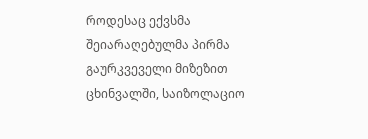როდესაც ექვსმა შეიარაღებულმა პირმა გაურკვეველი მიზეზით ცხინვალში, საიზოლაციო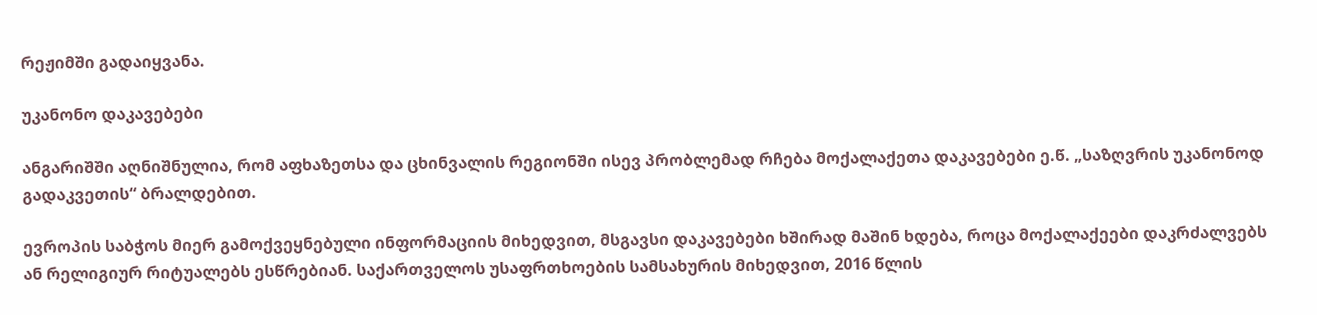რეჟიმში გადაიყვანა.

უკანონო დაკავებები

ანგარიშში აღნიშნულია, რომ აფხაზეთსა და ცხინვალის რეგიონში ისევ პრობლემად რჩება მოქალაქეთა დაკავებები ე.წ. „საზღვრის უკანონოდ გადაკვეთის“ ბრალდებით.

ევროპის საბჭოს მიერ გამოქვეყნებული ინფორმაციის მიხედვით, მსგავსი დაკავებები ხშირად მაშინ ხდება, როცა მოქალაქეები დაკრძალვებს ან რელიგიურ რიტუალებს ესწრებიან. საქართველოს უსაფრთხოების სამსახურის მიხედვით, 2016 წლის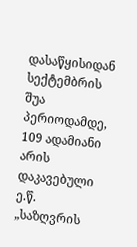დასაწყისიდან სექტემბრის შუა პერიოდამდე, 109 ადამიანი არის დაკავებული ე.წ. „საზღვრის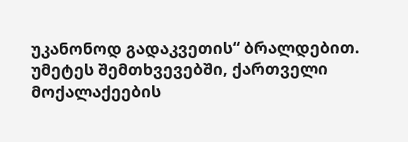უკანონოდ გადაკვეთის“ ბრალდებით. უმეტეს შემთხვევებში, ქართველი მოქალაქეების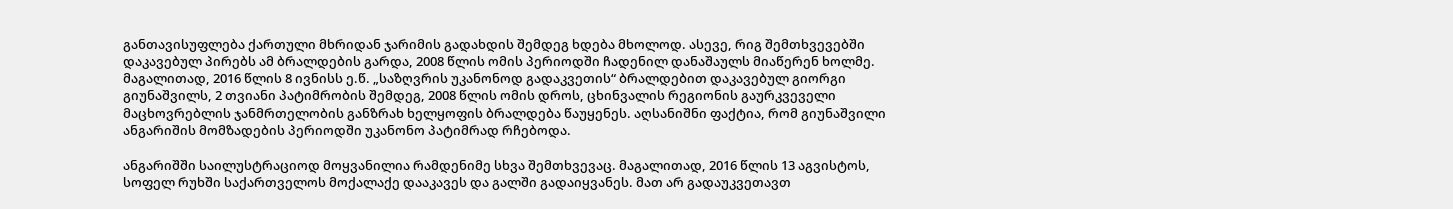განთავისუფლება ქართული მხრიდან ჯარიმის გადახდის შემდეგ ხდება მხოლოდ. ასევე, რიგ შემთხვევებში დაკავებულ პირებს ამ ბრალდების გარდა, 2008 წლის ომის პერიოდში ჩადენილ დანაშაულს მიაწერენ ხოლმე. მაგალითად, 2016 წლის 8 ივნისს ე.წ. „საზღვრის უკანონოდ გადაკვეთის“ ბრალდებით დაკავებულ გიორგი გიუნაშვილს, 2 თვიანი პატიმრობის შემდეგ, 2008 წლის ომის დროს, ცხინვალის რეგიონის გაურკვეველი მაცხოვრებლის ჯანმრთელობის განზრახ ხელყოფის ბრალდება წაუყენეს. აღსანიშნი ფაქტია, რომ გიუნაშვილი ანგარიშის მომზადების პერიოდში უკანონო პატიმრად რჩებოდა.

ანგარიშში საილუსტრაციოდ მოყვანილია რამდენიმე სხვა შემთხვევაც. მაგალითად, 2016 წლის 13 აგვისტოს, სოფელ რუხში საქართველოს მოქალაქე დააკავეს და გალში გადაიყვანეს. მათ არ გადაუკვეთავთ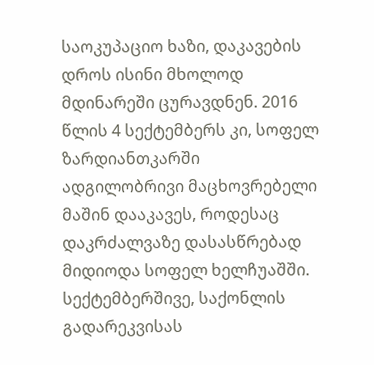საოკუპაციო ხაზი, დაკავების დროს ისინი მხოლოდ მდინარეში ცურავდნენ. 2016 წლის 4 სექტემბერს კი, სოფელ ზარდიანთკარში ადგილობრივი მაცხოვრებელი მაშინ დააკავეს, როდესაც დაკრძალვაზე დასასწრებად მიდიოდა სოფელ ხელჩუაშში. სექტემბერშივე, საქონლის გადარეკვისას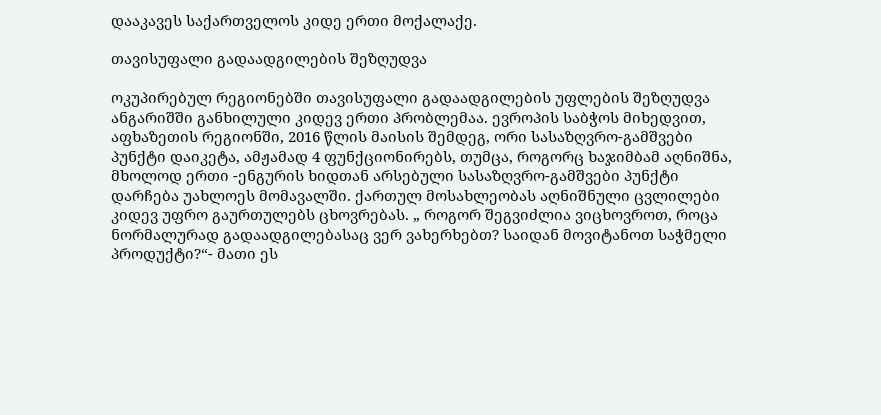დააკავეს საქართველოს კიდე ერთი მოქალაქე.

თავისუფალი გადაადგილების შეზღუდვა

ოკუპირებულ რეგიონებში თავისუფალი გადაადგილების უფლების შეზღუდვა ანგარიშში განხილული კიდევ ერთი პრობლემაა. ევროპის საბჭოს მიხედვით, აფხაზეთის რეგიონში, 2016 წლის მაისის შემდეგ, ორი სასაზღვრო-გამშვები პუნქტი დაიკეტა, ამჟამად 4 ფუნქციონირებს, თუმცა, როგორც ხაჯიმბამ აღნიშნა, მხოლოდ ერთი -ენგურის ხიდთან არსებული სასაზღვრო-გამშვები პუნქტი დარჩება უახლოეს მომავალში. ქართულ მოსახლეობას აღნიშნული ცვლილები კიდევ უფრო გაურთულებს ცხოვრებას. „ როგორ შეგვიძლია ვიცხოვროთ, როცა ნორმალურად გადაადგილებასაც ვერ ვახერხებთ? საიდან მოვიტანოთ საჭმელი პროდუქტი?“- მათი ეს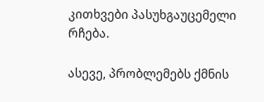კითხვები პასუხგაუცემელი რჩება.

ასევე, პრობლემებს ქმნის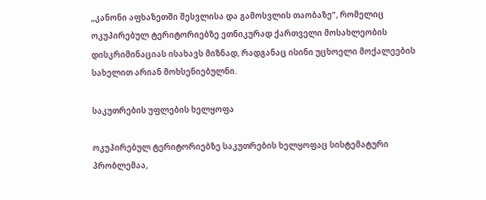„კანონი აფხაზეთში შესვლისა და გამოსვლის თაობაზე”, რომელიც ოკუპირებულ ტერიტორიებზე ეთნიკურად ქართველი მოსახლეობის დისკრიმინაციას ისახავს მიზნად, რადგანაც ისინი უცხოელი მოქალეების სახელით არიან მოხსენიებულნი.

საკუთრების უფლების ხელყოფა

ოკუპირებულ ტერიტორიებზე საკუთრების ხელყოფაც სისტემატური პრობლემაა,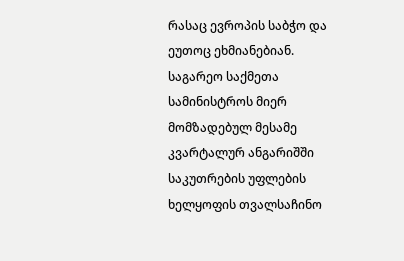რასაც ევროპის საბჭო და ეუთოც ეხმიანებიან. საგარეო საქმეთა სამინისტროს მიერ მომზადებულ მესამე კვარტალურ ანგარიშში საკუთრების უფლების ხელყოფის თვალსაჩინო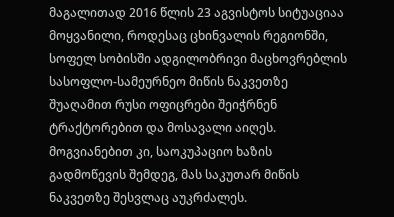მაგალითად 2016 წლის 23 აგვისტოს სიტუაციაა მოყვანილი, როდესაც ცხინვალის რეგიონში, სოფელ სობისში ადგილობრივი მაცხოვრებლის სასოფლო-სამეურნეო მიწის ნაკვეთზე შუაღამით რუსი ოფიცრები შეიჭრნენ ტრაქტორებით და მოსავალი აიღეს. მოგვიანებით კი, საოკუპაციო ხაზის გადმოწევის შემდეგ, მას საკუთარ მიწის ნაკვეთზე შესვლაც აუკრძალეს.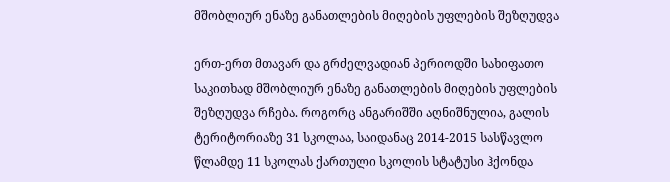მშობლიურ ენაზე განათლების მიღების უფლების შეზღუდვა

ერთ-ერთ მთავარ და გრძელვადიან პერიოდში სახიფათო საკითხად მშობლიურ ენაზე განათლების მიღების უფლების შეზღუდვა რჩება. როგორც ანგარიშში აღნიშნულია, გალის ტერიტორიაზე 31 სკოლაა, საიდანაც 2014-2015 სასწავლო წლამდე 11 სკოლას ქართული სკოლის სტატუსი ჰქონდა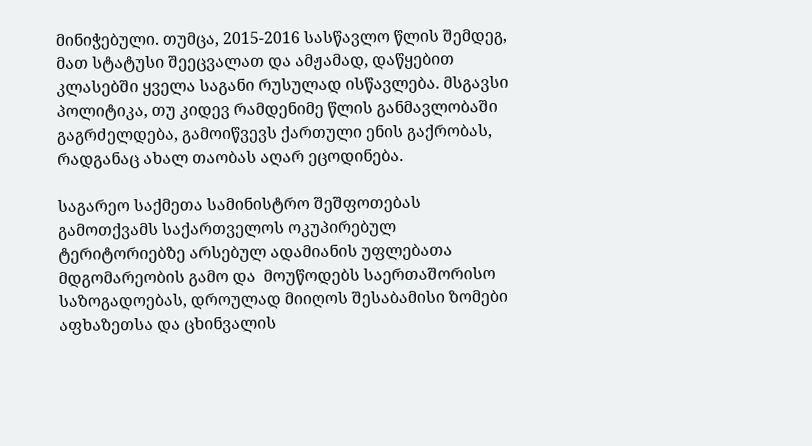მინიჭებული. თუმცა, 2015-2016 სასწავლო წლის შემდეგ, მათ სტატუსი შეეცვალათ და ამჟამად, დაწყებით კლასებში ყველა საგანი რუსულად ისწავლება. მსგავსი პოლიტიკა, თუ კიდევ რამდენიმე წლის განმავლობაში გაგრძელდება, გამოიწვევს ქართული ენის გაქრობას, რადგანაც ახალ თაობას აღარ ეცოდინება.

საგარეო საქმეთა სამინისტრო შეშფოთებას გამოთქვამს საქართველოს ოკუპირებულ ტერიტორიებზე არსებულ ადამიანის უფლებათა მდგომარეობის გამო და  მოუწოდებს საერთაშორისო საზოგადოებას, დროულად მიიღოს შესაბამისი ზომები აფხაზეთსა და ცხინვალის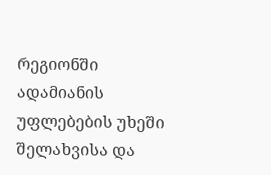რეგიონში ადამიანის უფლებების უხეში შელახვისა და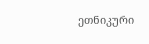ეთნიკური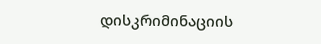დისკრიმინაციის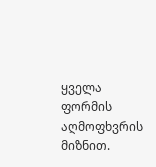ყველა ფორმის აღმოფხვრის მიზნით.